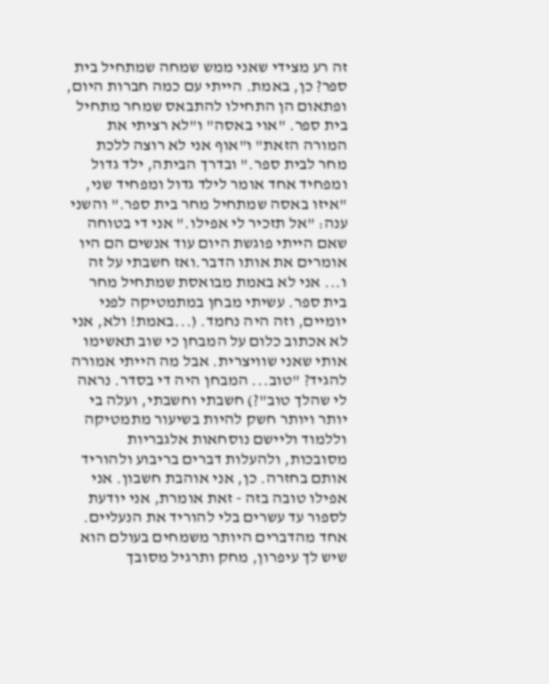זה רע מצידי שאני ממש שמחה שמתחיל בית ספר? כן, באמת. הייתי עם כמה חברות היום, ופתאום הן התחילו להתבאס שמחר מתחיל בית ספר. "אוי באסה" ו"לא רציתי את המורה הזאת" ו"אוף אני לא רוצה ללכת מחר לבית ספר." ובדרך הביתה, ילד גדול ומפחיד אחד אומר לילד גדול ומפחיד שני, "איזו באסה שמתחיל מחר בית ספר." והשני ענה: "אל תזכיר לי אפילו." אני די בטוחה שאם הייתי פוגשת היום עוד אנשים הם היו אומרים את אותו הדבר.ואז חשבתי על זה ו... אני לא באמת מבואסת שמתחיל מחר בית ספר. עשיתי מבחן במתמטיקה לפני יומיים, וזה היה נחמד. (...באמת! ולא, אני לא אכתוב כלום על המבחן כי שוב תאשימו אותי שאני שוויצרית. אבל מה הייתי אמורה להגיד? "טוב... המבחן היה די בסדר. נראה לי שהלך טוב"?) חשבתי וחשבתי, ועלה בי יותר ויותר חשק להיות בשיעור מתמטיקה וללמוד וליישם נוסחאות אלגבריות מסובכות, ולהעלות דברים בריבוע ולהוריד אותם בחזרה. כן, אני אוהבת חשבון. אני אפילו טובה בזה - זאת אומרת, אני יודעת לספור עד עשרים בלי להוריד את הנעליים. אחד מהדברים היותר משמחים בעולם הוא שיש לך עיפרון, מחק ותרגיל מסובך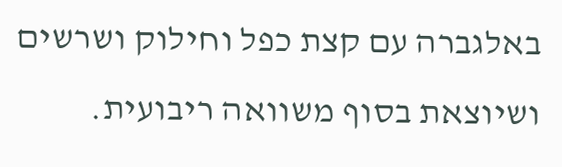באלגברה עם קצת כפל וחילוק ושרשים ושיוצאת בסוף משוואה ריבועית.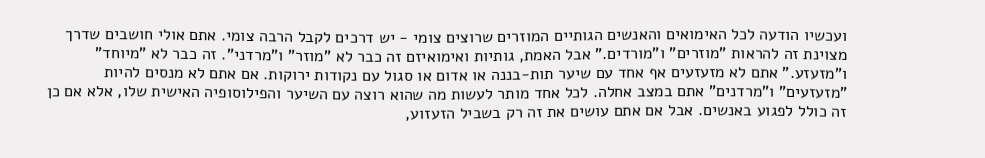ועכשיו הודעה לכל האימואים והאנשים הגותיים המוזרים שרוצים צומי - יש דרכים לקבל הרבה צומי. אתם אולי חושבים שדרך מצוינת זה להראות "מוזרים" ו"מורדים." אבל האמת, גותיות ואימואיזם זה כבר לא "מוזר" ו"מרדני". זה כבר לא "מיוחד" ו"מזעזע." אתם לא מזעזעים אף אחד עם שיער תות-בננה או אדום או סגול עם נקודות ירוקות. אם אתם לא מנסים להיות "מזעזעים" ו"מרדנים" אתם במצב אחלה. לכל אחד מותר לעשות מה שהוא רוצה עם השיער והפילוסופיה האישית שלו, אלא אם כן זה כולל לפגוע באנשים. אבל אם אתם עושים את זה רק בשביל הזעזוע,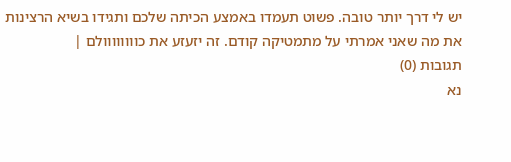יש לי דרך יותר טובה. פשוט תעמדו באמצע הכיתה שלכם ותגידו בשיא הרצינות את מה שאני אמרתי על מתמטיקה קודם. זה יזעזע את כוווווווולם |
תגובות (0)
נא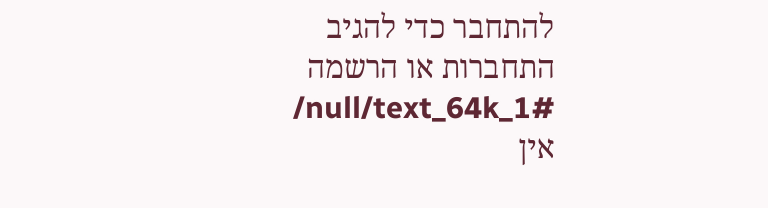להתחבר כדי להגיב
התחברות או הרשמה
/null/text_64k_1#
אין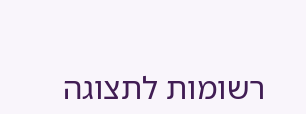רשומות לתצוגה